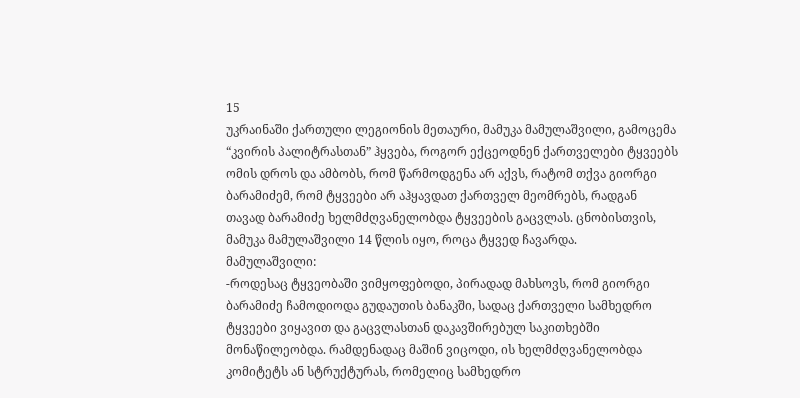15
უკრაინაში ქართული ლეგიონის მეთაური, მამუკა მამულაშვილი, გამოცემა “კვირის პალიტრასთან” ჰყვება, როგორ ექცეოდნენ ქართველები ტყვეებს ომის დროს და ამბობს, რომ წარმოდგენა არ აქვს, რატომ თქვა გიორგი ბარამიძემ, რომ ტყვეები არ აჰყავდათ ქართველ მეომრებს, რადგან თავად ბარამიძე ხელმძღვანელობდა ტყვეების გაცვლას. ცნობისთვის, მამუკა მამულაშვილი 14 წლის იყო, როცა ტყვედ ჩავარდა.
მამულაშვილი:
-როდესაც ტყვეობაში ვიმყოფებოდი, პირადად მახსოვს, რომ გიორგი ბარამიძე ჩამოდიოდა გუდაუთის ბანაკში, სადაც ქართველი სამხედრო ტყვეები ვიყავით და გაცვლასთან დაკავშირებულ საკითხებში მონაწილეობდა. რამდენადაც მაშინ ვიცოდი, ის ხელმძღვანელობდა კომიტეტს ან სტრუქტურას, რომელიც სამხედრო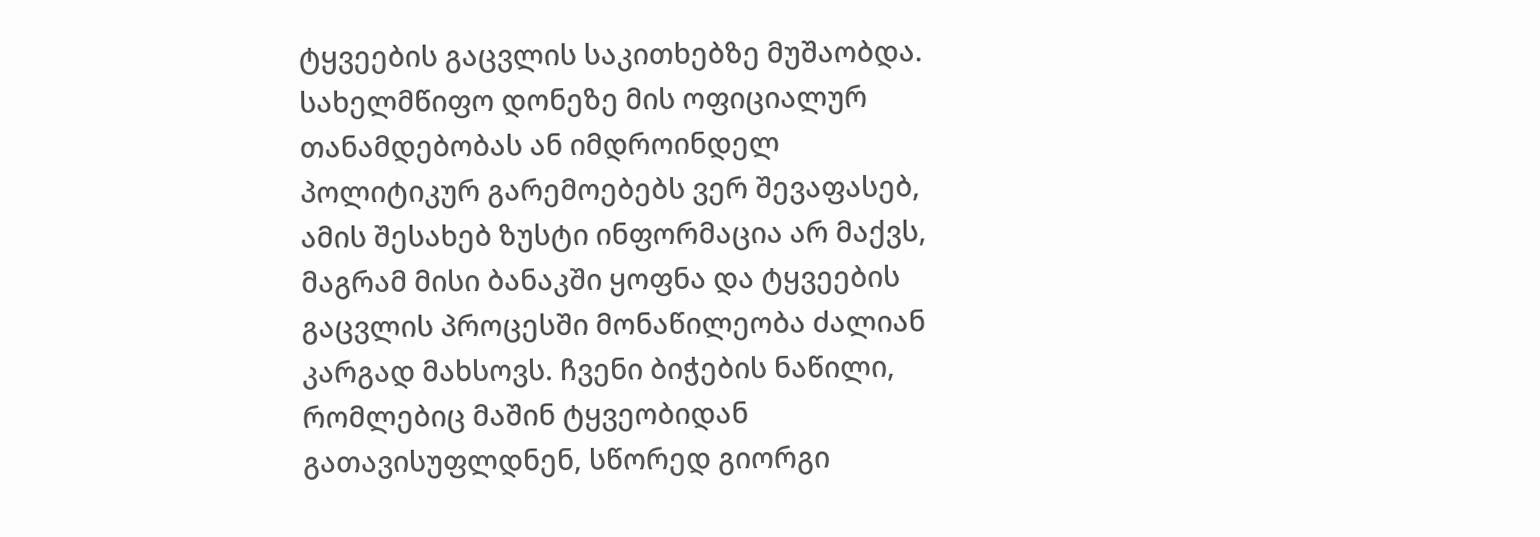ტყვეების გაცვლის საკითხებზე მუშაობდა. სახელმწიფო დონეზე მის ოფიციალურ თანამდებობას ან იმდროინდელ პოლიტიკურ გარემოებებს ვერ შევაფასებ, ამის შესახებ ზუსტი ინფორმაცია არ მაქვს, მაგრამ მისი ბანაკში ყოფნა და ტყვეების გაცვლის პროცესში მონაწილეობა ძალიან კარგად მახსოვს. ჩვენი ბიჭების ნაწილი, რომლებიც მაშინ ტყვეობიდან გათავისუფლდნენ, სწორედ გიორგი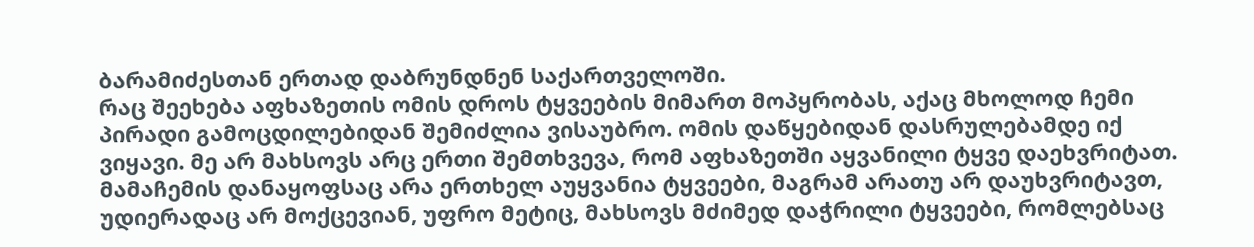ბარამიძესთან ერთად დაბრუნდნენ საქართველოში.
რაც შეეხება აფხაზეთის ომის დროს ტყვეების მიმართ მოპყრობას, აქაც მხოლოდ ჩემი პირადი გამოცდილებიდან შემიძლია ვისაუბრო. ომის დაწყებიდან დასრულებამდე იქ ვიყავი. მე არ მახსოვს არც ერთი შემთხვევა, რომ აფხაზეთში აყვანილი ტყვე დაეხვრიტათ. მამაჩემის დანაყოფსაც არა ერთხელ აუყვანია ტყვეები, მაგრამ არათუ არ დაუხვრიტავთ, უდიერადაც არ მოქცევიან, უფრო მეტიც, მახსოვს მძიმედ დაჭრილი ტყვეები, რომლებსაც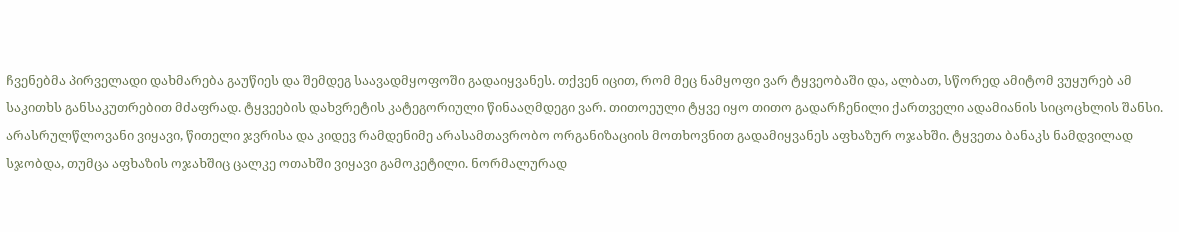ჩვენებმა პირველადი დახმარება გაუწიეს და შემდეგ საავადმყოფოში გადაიყვანეს. თქვენ იცით, რომ მეც ნამყოფი ვარ ტყვეობაში და, ალბათ, სწორედ ამიტომ ვუყურებ ამ საკითხს განსაკუთრებით მძაფრად. ტყვეების დახვრეტის კატეგორიული წინააღმდეგი ვარ. თითოეული ტყვე იყო თითო გადარჩენილი ქართველი ადამიანის სიცოცხლის შანსი.
არასრულწლოვანი ვიყავი, წითელი ჯვრისა და კიდევ რამდენიმე არასამთავრობო ორგანიზაციის მოთხოვნით გადამიყვანეს აფხაზურ ოჯახში. ტყვეთა ბანაკს ნამდვილად სჯობდა, თუმცა აფხაზის ოჯახშიც ცალკე ოთახში ვიყავი გამოკეტილი. ნორმალურად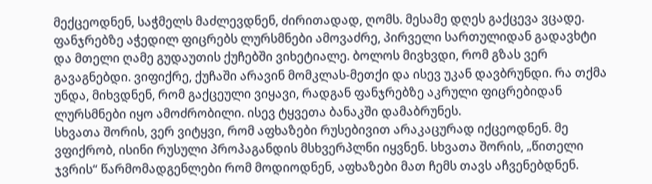მექცეოდნენ, საჭმელს მაძლევდნენ, ძირითადად, ღომს. მესამე დღეს გაქცევა ვცადე. ფანჯრებზე აჭედილ ფიცრებს ლურსმნები ამოვაძრე, პირველი სართულიდან გადავხტი და მთელი ღამე გუდაუთის ქუჩებში ვიხეტიალე. ბოლოს მივხვდი, რომ გზას ვერ გავაგნებდი. ვიფიქრე, ქუჩაში არავინ მომკლას-მეთქი და ისევ უკან დავბრუნდი. რა თქმა უნდა, მიხვდნენ, რომ გაქცეული ვიყავი, რადგან ფანჯრებზე აკრული ფიცრებიდან ლურსმნები იყო ამოძრობილი. ისევ ტყვეთა ბანაკში დამაბრუნეს.
სხვათა შორის, ვერ ვიტყვი, რომ აფხაზები რუსებივით არაკაცურად იქცეოდნენ. მე ვფიქრობ, ისინი რუსული პროპაგანდის მსხვერპლნი იყვნენ. სხვათა შორის, „წითელი ჯვრის“ წარმომადგენლები რომ მოდიოდნენ, აფხაზები მათ ჩემს თავს აჩვენებდნენ.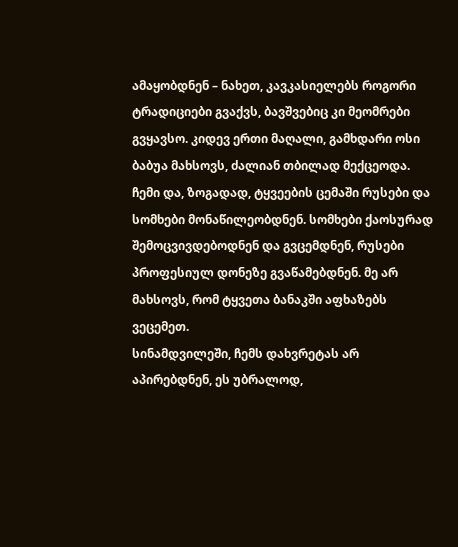ამაყობდნენ – ნახეთ, კავკასიელებს როგორი ტრადიციები გვაქვს, ბავშვებიც კი მეომრები გვყავსო. კიდევ ერთი მაღალი, გამხდარი ოსი ბაბუა მახსოვს, ძალიან თბილად მექცეოდა. ჩემი და, ზოგადად, ტყვეების ცემაში რუსები და სომხები მონაწილეობდნენ. სომხები ქაოსურად შემოცვივდებოდნენ და გვცემდნენ, რუსები პროფესიულ დონეზე გვაწამებდნენ. მე არ მახსოვს, რომ ტყვეთა ბანაკში აფხაზებს ვეცემეთ.
სინამდვილეში, ჩემს დახვრეტას არ აპირებდნენ, ეს უბრალოდ,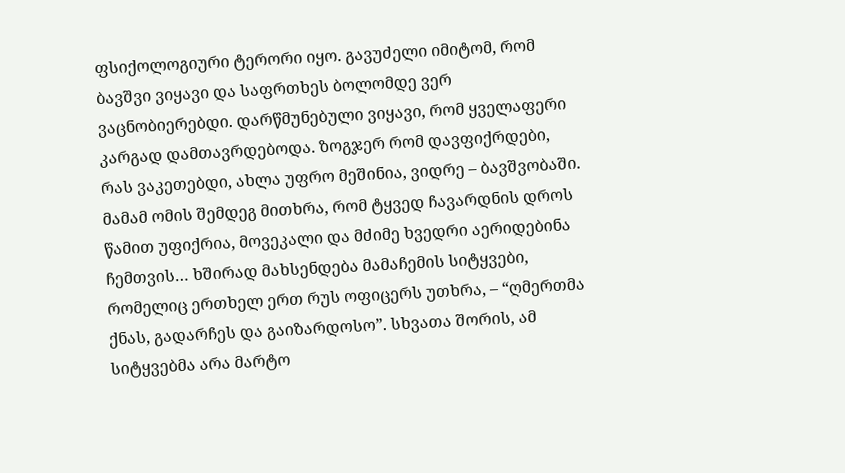ფსიქოლოგიური ტერორი იყო. გავუძელი იმიტომ, რომ ბავშვი ვიყავი და საფრთხეს ბოლომდე ვერ ვაცნობიერებდი. დარწმუნებული ვიყავი, რომ ყველაფერი კარგად დამთავრდებოდა. ზოგჯერ რომ დავფიქრდები, რას ვაკეთებდი, ახლა უფრო მეშინია, ვიდრე – ბავშვობაში. მამამ ომის შემდეგ მითხრა, რომ ტყვედ ჩავარდნის დროს წამით უფიქრია, მოვეკალი და მძიმე ხვედრი აერიდებინა ჩემთვის… ხშირად მახსენდება მამაჩემის სიტყვები, რომელიც ერთხელ ერთ რუს ოფიცერს უთხრა, – “ღმერთმა ქნას, გადარჩეს და გაიზარდოსო”. სხვათა შორის, ამ სიტყვებმა არა მარტო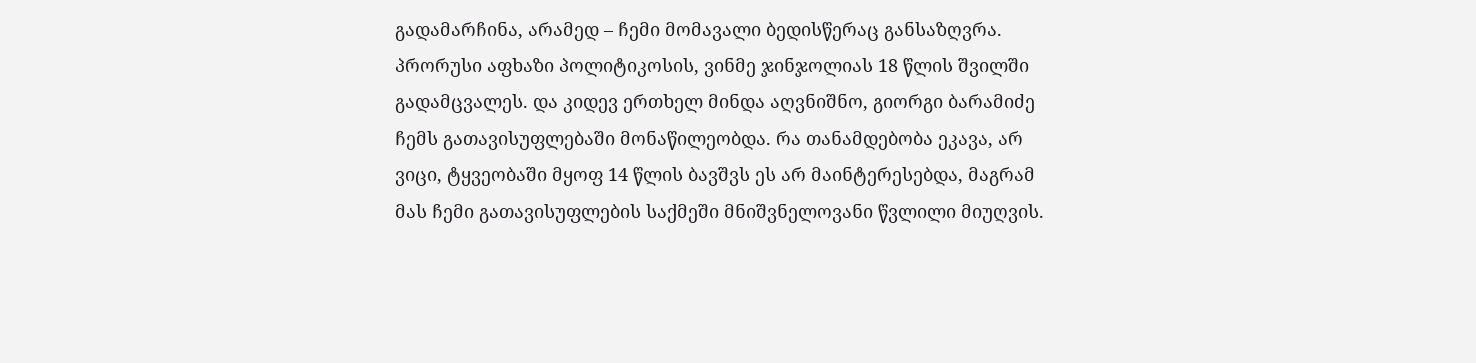გადამარჩინა, არამედ – ჩემი მომავალი ბედისწერაც განსაზღვრა.
პრორუსი აფხაზი პოლიტიკოსის, ვინმე ჯინჯოლიას 18 წლის შვილში გადამცვალეს. და კიდევ ერთხელ მინდა აღვნიშნო, გიორგი ბარამიძე ჩემს გათავისუფლებაში მონაწილეობდა. რა თანამდებობა ეკავა, არ ვიცი, ტყვეობაში მყოფ 14 წლის ბავშვს ეს არ მაინტერესებდა, მაგრამ მას ჩემი გათავისუფლების საქმეში მნიშვნელოვანი წვლილი მიუღვის.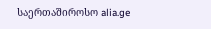საერთაშიროსო alia.ge